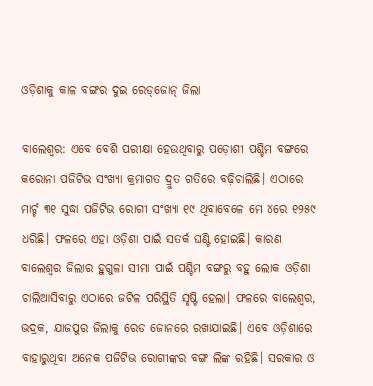ଓଡ଼ିଶାକୁ କାଳ ବଙ୍ଗର ଦୁଇ ରେଡ୍‌ଜୋନ୍‌ ଜିଲା

ବାଲେଶ୍ୱର: ଏବେ ବେଶି ପରୀକ୍ଷା ହେଉଥିବାରୁ ପଡ଼ୋଶୀ ପଶ୍ଚିମ ବଙ୍ଗରେ କରୋନା ପଜିଟିଭ ସଂଖ୍ୟା କ୍ରମାଗତ ଦ୍ରୁତ ଗତିରେ ବଢ଼ିଚାଲିଛି। ଏଠାରେ ମାର୍ଚ୍ଚ ୩୧ ସୁଦ୍ଧା ପଜିଟିଭ ରୋଗୀ ସଂଖ୍ୟା ୧୯ ଥିବାବେଳେ ମେ ୪ରେ ୧୨୫୯ ଧରିଛି। ଫଳରେ ଏହା ଓଡ଼ିଶା ପାଇଁ ସତର୍କ ଘଣ୍ଟି ହୋଇଛି। କାରଣ ବାଲେଶ୍ୱର ଜିଲାର ହୁଗୁଳା ସୀମା ପାଇଁ ପଶ୍ଚିମ ବଙ୍ଗରୁ ବହୁ ଲୋକ ଓଡ଼ିଶା ଚାଲିଆସିବାରୁ ଏଠାରେ ଜଟିଳ ପରିସ୍ଥିତି ସୃଷ୍ଟି ହେଲା। ଫଳରେ ବାଲେଶ୍ୱର, ଭଦ୍ରକ, ଯାଜପୁର ଜିଲାକୁ ରେଡ ଜୋନରେ ରଖାଯାଇଛି। ଏବେ ଓଡ଼ିଶାରେ ବାହାରୁଥିବା ଅନେକ ପଜିଟିଭ ରୋଗୀଙ୍କର ବଙ୍ଗ ଲିଙ୍କ ରହିଛି। ସରକାର ଓ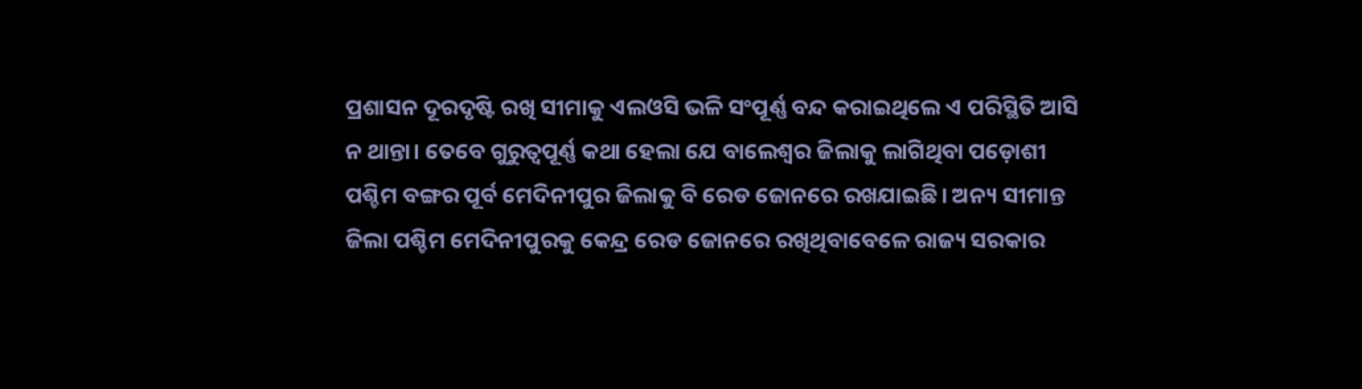ପ୍ରଶାସନ ଦୂରଦୃଷ୍ଟି ରଖି ସୀମାକୁ ଏଲଓସି ଭଳି ସଂପୂର୍ଣ୍ଣ ବନ୍ଦ କରାଇଥିଲେ ଏ ପରିସ୍ଥିତି ଆସି ନ ଥାନ୍ତା। ତେବେ ଗୁରୁତ୍ୱପୂର୍ଣ୍ଣ କଥା ହେଲା ଯେ ବାଲେଶ୍ୱର ଜିଲାକୁ ଲାଗିଥିବା ପଡ଼ୋଶୀ ପଶ୍ଚିମ ବଙ୍ଗର ପୂର୍ବ ମେଦିନୀପୁର ଜିଲାକୁ ବି ରେଡ ଜୋନରେ ରଖଯାଇଛି। ଅନ୍ୟ ସୀମାନ୍ତ ଜିଲା ପଶ୍ଚିମ ମେଦିନୀପୁରକୁ କେନ୍ଦ୍ର ରେଡ ଜୋନରେ ରଖିଥିବାବେଳେ ରାଜ୍ୟ ସରକାର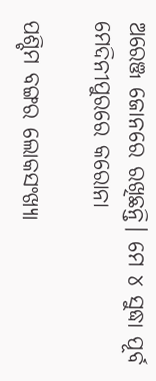ଅରେଞ୍ଜ ଜୋନରେ ରଖିଛନ୍ତି। ମେ ୪ ସୁଦ୍ଧା ପୂର୍ବ ମେଦିନୀପୁରରେ କରୋନା

ପଶ୍ଚିମ ବଙ୍ଗର ଲୋକସଂଖ୍ୟା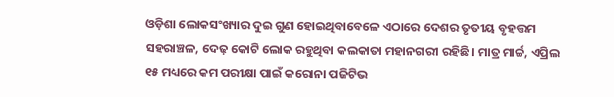ଓଡ଼ିଶା ଲୋକସଂଖ୍ୟାର ଦୁଇ ଗୁଣ ହୋଇଥିବାବେଳେ ଏଠାରେ ଦେଶର ତୃତୀୟ ବୃହତ୍ତମ ସହରାଞ୍ଚଳ, ଦେଢ଼ କୋଟି ଲୋକ ରହୁଥିବା କଲକାତା ମହାନଗରୀ ରହିଛି। ମାତ୍ର ମାର୍ଚ୍ଚ, ଏପ୍ରିଲ ୧୫ ମଧ୍ୟରେ କମ ପରୀକ୍ଷା ପାଇଁ କରୋନା ପଜିଟିଭ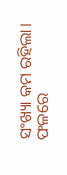ସଂଖ୍ୟା କମ ରହିଲା। ଫଳରେ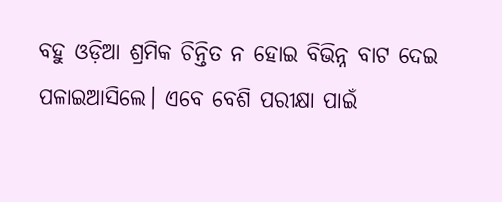ବହୁ ଓଡ଼ିଆ ଶ୍ରମିକ ଚିନ୍ତିତ ନ ହୋଇ ବିଭିନ୍ନ ବାଟ ଦେଇ ପଳାଇଆସିଲେ। ଏବେ ବେଶି ପରୀକ୍ଷା ପାଇଁ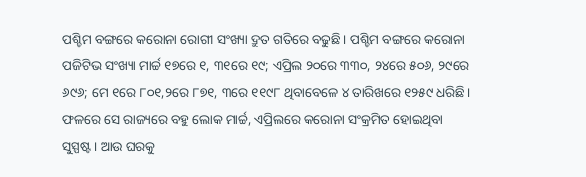ପଶ୍ଚିମ ବଙ୍ଗରେ କରୋନା ରୋଗୀ ସଂଖ୍ୟା ଦ୍ରୁତ ଗତିରେ ବଢୁଛି। ପଶ୍ଚିମ ବଙ୍ଗରେ କରୋନା ପଜିଟିଭ ସଂଖ୍ୟା ମାର୍ଚ୍ଚ ୧୭ରେ ୧, ୩୧ରେ ୧୯; ଏପ୍ରିଲ ୨୦ରେ ୩୩୦, ୨୪ରେ ୫୦୬, ୨୯ରେ ୬୯୬; ମେ ୧ରେ ୮୦୧,୨ରେ ୮୭୧, ୩ରେ ୧୧୯୮ ଥିବାବେଳେ ୪ ତାରିଖରେ ୧୨୫୯ ଧରିଛି। ଫଳରେ ସେ ରାଜ୍ୟରେ ବହୁ ଲୋକ ମାର୍ଚ୍ଚ, ଏପ୍ରିଲରେ କରୋନା ସଂକ୍ରମିତ ହୋଇଥିବା ସୁସ୍ପଷ୍ଟ। ଆଉ ଘରକୁ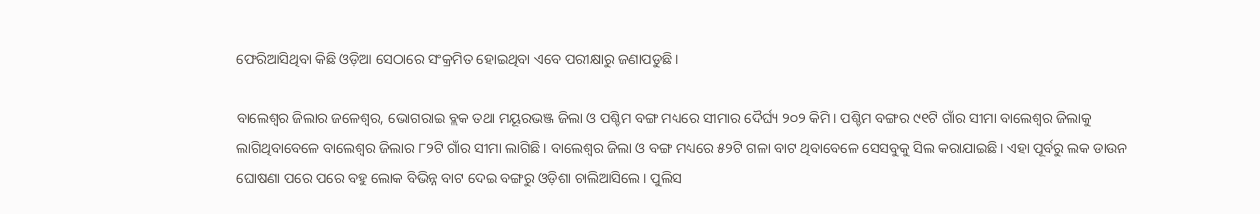ଫେରିଆସିଥିବା କିଛି ଓଡ଼ିଆ ସେଠାରେ ସଂକ୍ରମିତ ହୋଇଥିବା ଏବେ ପରୀକ୍ଷାରୁ ଜଣାପଡୁଛି।

ବାଲେଶ୍ୱର ଜିଲାର ଜଳେଶ୍ୱର, ଭୋଗରାଇ ବ୍ଲକ ତଥା ମୟୂରଭଞ୍ଜ ଜିଲା ଓ ପଶ୍ଚିମ ବଙ୍ଗ ମଧ୍ୟରେ ସୀମାର ଦୈର୍ଘ୍ୟ ୨୦୨ କିମି। ପଶ୍ଚିମ ବଙ୍ଗର ୯୧ଟି ଗାଁର ସୀମା ବାଲେଶ୍ୱର ଜିଲାକୁ ଲାଗିଥିବାବେଳେ ବାଲେଶ୍ୱର ଜିଲାର ୮୨ଟି ଗାଁର ସୀମା ଲାଗିଛି। ବାଲେଶ୍ୱର ଜିଲା ଓ ବଙ୍ଗ ମଧ୍ୟରେ ୫୨ଟି ଗଳା ବାଟ ଥିବାବେଳେ ସେସବୁକୁ ସିଲ କରାଯାଇଛି। ଏହା ପୂର୍ବରୁ ଲକ ଡାଉନ ଘୋଷଣା ପରେ ପରେ ବହୁ ଲୋକ ବିଭିନ୍ନ ବାଟ ଦେଇ ବଙ୍ଗରୁ ଓଡ଼ିଶା ଚାଲିଆସିଲେ। ପୁଲିସ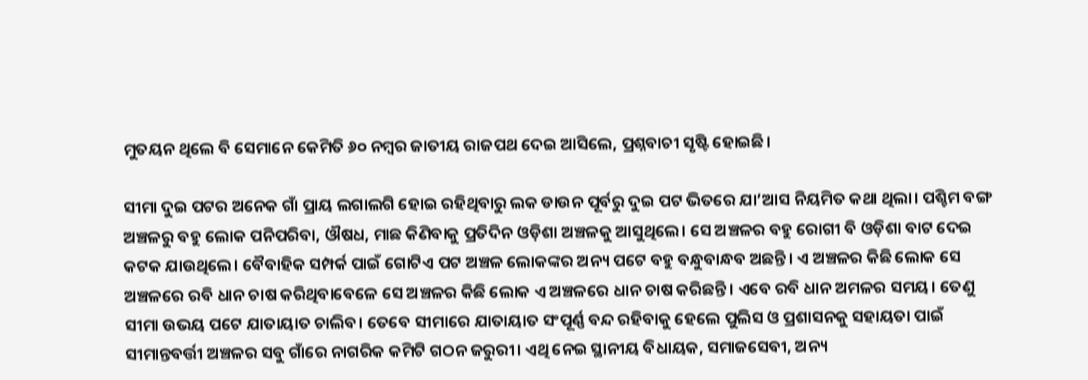ମୁତୟନ ଥିଲେ ବି ସେମାନେ କେମିତି ୬୦ ନମ୍ବର ଜାତୀୟ ରାଜପଥ ଦେଇ ଆସିଲେ, ପ୍ରଶ୍ନବାଚୀ ସୃଷ୍ଟି ହୋଇଛି।

ସୀମା ଦୁଇ ପଟର ଅନେକ ଗାଁ ପ୍ରାୟ ଲଗାଲଗି ହୋଇ ରହିଥିବାରୁ ଲକ ଡାଉନ ପୂର୍ବରୁ ଦୁଇ ପଟ ଭିତରେ ଯା’ଆସ ନିୟମିତ କଥା ଥିଲା। ପଶ୍ଚିମ ବଙ୍ଗ ଅଞ୍ଚଳରୁ ବହୁ ଲୋକ ପନିପରିବା, ଔଷଧ, ମାଛ କିଣିବାକୁ ପ୍ରତିଦିନ ଓଡ଼ିଶା ଅଞ୍ଚଳକୁ ଆସୁଥିଲେ। ସେ ଅଞ୍ଚଳର ବହୁ ରୋଗୀ ବି ଓଡ଼ିଶା ବାଟ ଦେଇ କଟକ ଯାଉଥିଲେ। ବୈବାହିକ ସମ୍ପର୍କ ପାଇଁ ଗୋଟିଏ ପଟ ଅଞ୍ଚଳ ଲୋକଙ୍କର ଅନ୍ୟ ପଟେ ବହୁ ବନ୍ଧୁବାନ୍ଧବ ଅଛନ୍ତି। ଏ ଅଞ୍ଚଳର କିଛି ଲୋକ ସେ ଅଞ୍ଚଳରେ ରବି ଧାନ ଚାଷ କରିଥିବାବେଳେ ସେ ଅଞ୍ଚଳର କିଛି ଲୋକ ଏ ଅଞ୍ଚଳରେ ଧାନ ଚାଷ କରିଛନ୍ତି। ଏବେ ରବି ଧାନ ଅମଳର ସମୟ। ତେଣୁ ସୀମା ଉଭୟ ପଟେ ଯାତାୟାତ ଚାଲିବ। ତେବେ ସୀମାରେ ଯାତାୟାତ ସଂପୂର୍ଣ୍ଣ ବନ୍ଦ ରହିବାକୁ ହେଲେ ପୁଲିସ ଓ ପ୍ରଶାସନକୁ ସହାୟତା ପାଇଁ ସୀମାନ୍ତବର୍ତ୍ତୀ ଅଞ୍ଚଳର ସବୁ ଗାଁରେ ନାଗରିକ କମିଟି ଗଠନ ଜରୁରୀ। ଏଥି ନେଇ ସ୍ଥାନୀୟ ବିଧାୟକ, ସମାଜସେବୀ, ଅନ୍ୟ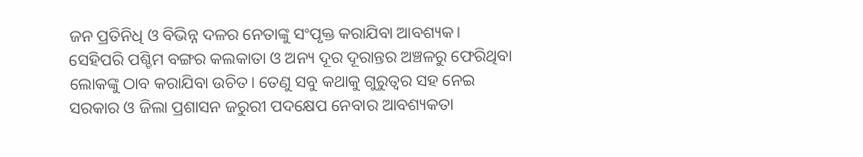ଜନ ପ୍ରତିନିଧି ଓ ବିଭିନ୍ନ ଦଳର ନେତାଙ୍କୁ ସଂପୃକ୍ତ କରାଯିବା ଆବଶ୍ୟକ। ସେହିପରି ପଶ୍ଚିମ ବଙ୍ଗର କଲକାତା ଓ ଅନ୍ୟ ଦୂର ଦୂରାନ୍ତର ଅଞ୍ଚଳରୁ ଫେରିଥିବା ଲୋକଙ୍କୁ ଠାବ କରାଯିବା ଉଚିତ। ତେଣୁ ସବୁ କଥାକୁ ଗୁରୁତ୍ୱର ସହ ନେଇ ସରକାର ଓ ଜିଲା ପ୍ରଶାସନ ଜରୁରୀ ପଦକ୍ଷେପ ନେବାର ଆବଶ୍ୟକତା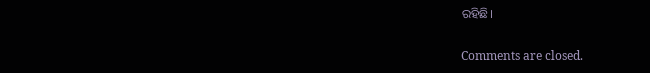ରହିଛି।

Comments are closed.